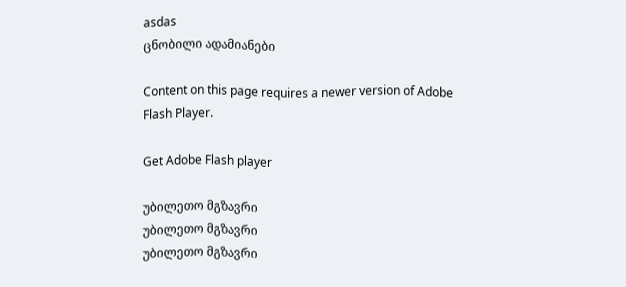asdas
ცნობილი ადამიანები

Content on this page requires a newer version of Adobe Flash Player.

Get Adobe Flash player

უბილეთო მგზავრი
უბილეთო მგზავრი
უბილეთო მგზავრი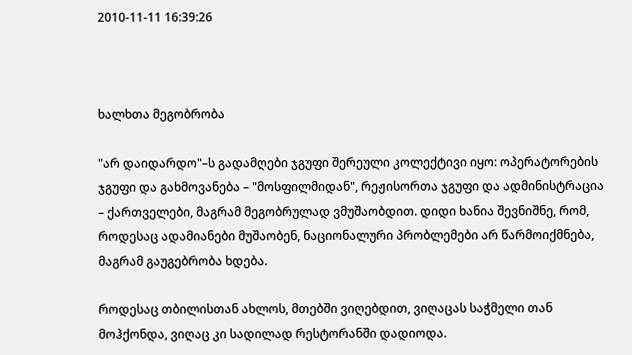2010-11-11 16:39:26



ხალხთა მეგობრობა

"არ დაიდარდო"–ს გადამღები ჯგუფი შერეული კოლექტივი იყო: ოპერატორების ჯგუფი და გახმოვანება – "მოსფილმიდან", რეჟისორთა ჯგუფი და ადმინისტრაცია – ქართველები, მაგრამ მეგობრულად ვმუშაობდით. დიდი ხანია შევნიშნე, რომ, როდესაც ადამიანები მუშაობენ, ნაციონალური პრობლემები არ წარმოიქმნება, მაგრამ გაუგებრობა ხდება.

როდესაც თბილისთან ახლოს, მთებში ვიღებდით, ვიღაცას საჭმელი თან მოჰქონდა, ვიღაც კი სადილად რესტორანში დადიოდა.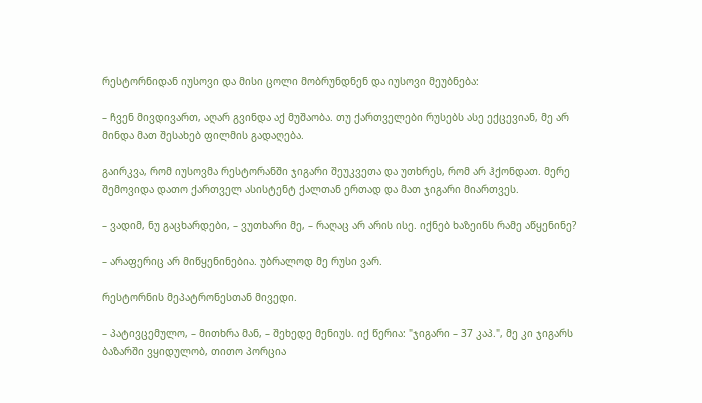რესტორნიდან იუსოვი და მისი ცოლი მობრუნდნენ და იუსოვი მეუბნება:

– ჩვენ მივდივართ, აღარ გვინდა აქ მუშაობა. თუ ქართველები რუსებს ასე ექცევიან, მე არ მინდა მათ შესახებ ფილმის გადაღება.

გაირკვა, რომ იუსოვმა რესტორანში ჯიგარი შეუკვეთა და უთხრეს, რომ არ ჰქონდათ. მერე შემოვიდა დათო ქართველ ასისტენტ ქალთან ერთად და მათ ჯიგარი მიართვეს.

– ვადიმ, ნუ გაცხარდები, – ვუთხარი მე, – რაღაც არ არის ისე. იქნებ ხაზეინს რამე აწყენინე?

– არაფერიც არ მიწყენინებია. უბრალოდ მე რუსი ვარ.

რესტორნის მეპატრონესთან მივედი.

– პატივცემულო, – მითხრა მან, – შეხედე მენიუს. იქ წერია: "ჯიგარი – 37 კაპ.", მე კი ჯიგარს ბაზარში ვყიდულობ, თითო პორცია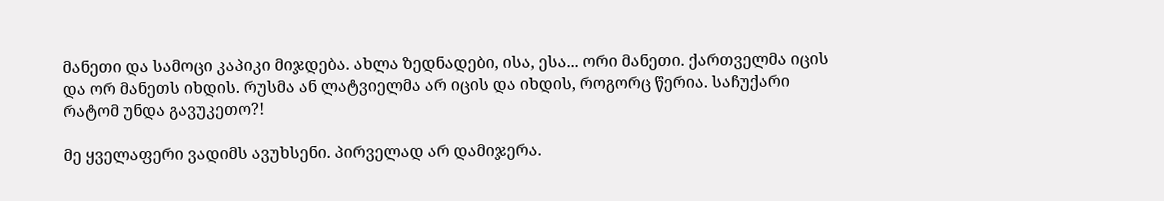მანეთი და სამოცი კაპიკი მიჯდება. ახლა ზედნადები, ისა, ესა... ორი მანეთი. ქართველმა იცის და ორ მანეთს იხდის. რუსმა ან ლატვიელმა არ იცის და იხდის, როგორც წერია. საჩუქარი რატომ უნდა გავუკეთო?!

მე ყველაფერი ვადიმს ავუხსენი. პირველად არ დამიჯერა.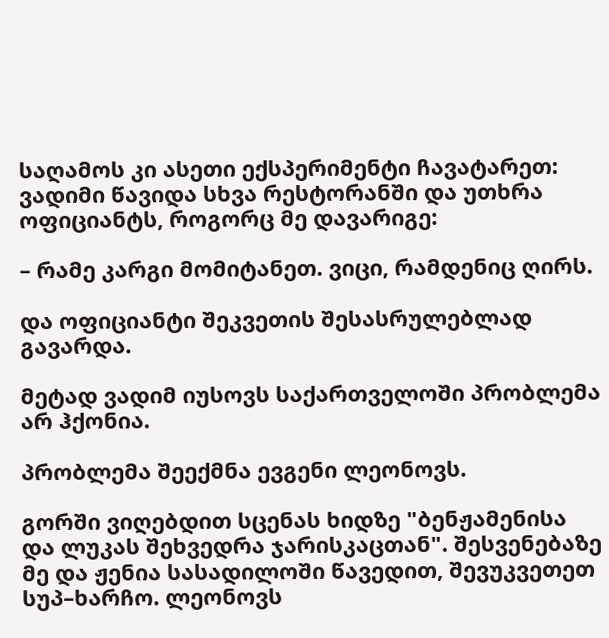საღამოს კი ასეთი ექსპერიმენტი ჩავატარეთ: ვადიმი წავიდა სხვა რესტორანში და უთხრა ოფიციანტს, როგორც მე დავარიგე:

– რამე კარგი მომიტანეთ. ვიცი, რამდენიც ღირს.

და ოფიციანტი შეკვეთის შესასრულებლად გავარდა.

მეტად ვადიმ იუსოვს საქართველოში პრობლემა არ ჰქონია.

პრობლემა შეექმნა ევგენი ლეონოვს.

გორში ვიღებდით სცენას ხიდზე "ბენჟამენისა და ლუკას შეხვედრა ჯარისკაცთან". შესვენებაზე მე და ჟენია სასადილოში წავედით, შევუკვეთეთ სუპ–ხარჩო. ლეონოვს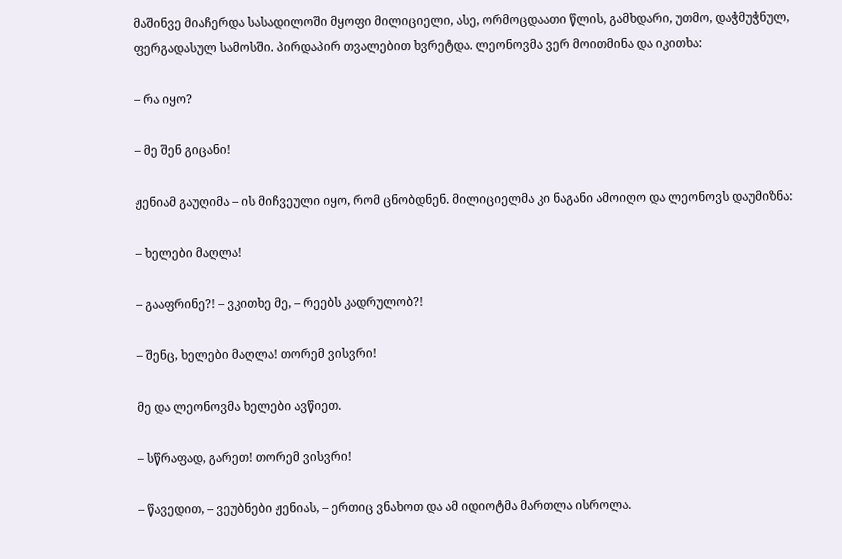მაშინვე მიაჩერდა სასადილოში მყოფი მილიციელი, ასე, ორმოცდაათი წლის, გამხდარი, უთმო, დაჭმუჭნულ, ფერგადასულ სამოსში. პირდაპირ თვალებით ხვრეტდა. ლეონოვმა ვერ მოითმინა და იკითხა:

– რა იყო?

– მე შენ გიცანი!

ჟენიამ გაუღიმა – ის მიჩვეული იყო, რომ ცნობდნენ. მილიციელმა კი ნაგანი ამოიღო და ლეონოვს დაუმიზნა:

– ხელები მაღლა!

– გააფრინე?! – ვკითხე მე, – რეებს კადრულობ?!

– შენც, ხელები მაღლა! თორემ ვისვრი!

მე და ლეონოვმა ხელები ავწიეთ.

– სწრაფად, გარეთ! თორემ ვისვრი!

– წავედით, – ვეუბნები ჟენიას, – ერთიც ვნახოთ და ამ იდიოტმა მართლა ისროლა.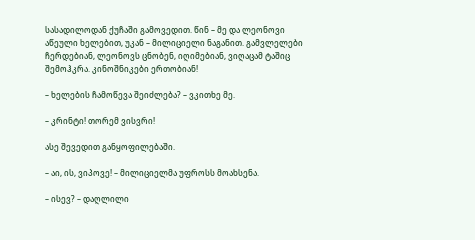სასადილოდან ქუჩაში გამოვედით. წინ – მე და ლეონოვი აწეული ხელებით, უკან – მილიციელი ნაგანით. გამვლელები ჩერდებიან, ლეონოვს ცნობენ, იღიმებიან, ვიღაცამ ტაშიც შემოჰკრა. კინოშნიკები ერთობიან!

– ხელების ჩამოწევა შეიძლება? – ვკითხე მე.

– კრინტი! თორემ ვისვრი!

ასე შევედით განყოფილებაში.

– აი, ის, ვიპოვე! – მილიციელმა უფროსს მოახსენა.

– ისევ? – დაღლილი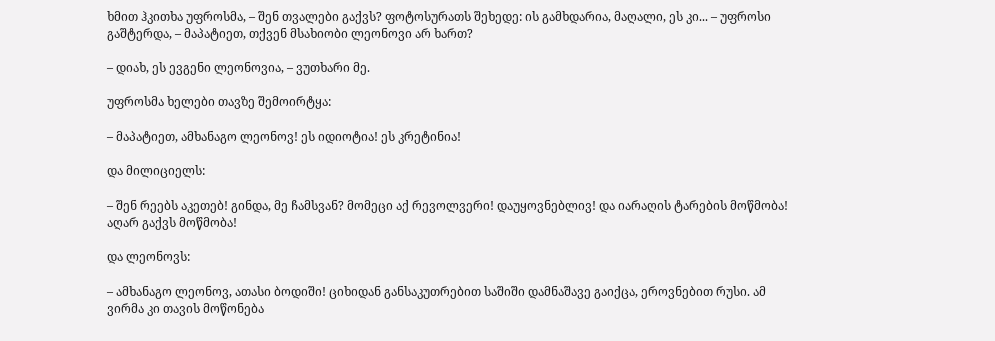ხმით ჰკითხა უფროსმა, – შენ თვალები გაქვს? ფოტოსურათს შეხედე: ის გამხდარია, მაღალი, ეს კი... – უფროსი გაშტერდა, – მაპატიეთ, თქვენ მსახიობი ლეონოვი არ ხართ?

– დიახ, ეს ევგენი ლეონოვია, – ვუთხარი მე.

უფროსმა ხელები თავზე შემოირტყა:

– მაპატიეთ, ამხანაგო ლეონოვ! ეს იდიოტია! ეს კრეტინია!

და მილიციელს:

– შენ რეებს აკეთებ! გინდა, მე ჩამსვან? მომეცი აქ რევოლვერი! დაუყოვნებლივ! და იარაღის ტარების მოწმობა! აღარ გაქვს მოწმობა!

და ლეონოვს:

– ამხანაგო ლეონოვ, ათასი ბოდიში! ციხიდან განსაკუთრებით საშიში დამნაშავე გაიქცა, ეროვნებით რუსი. ამ ვირმა კი თავის მოწონება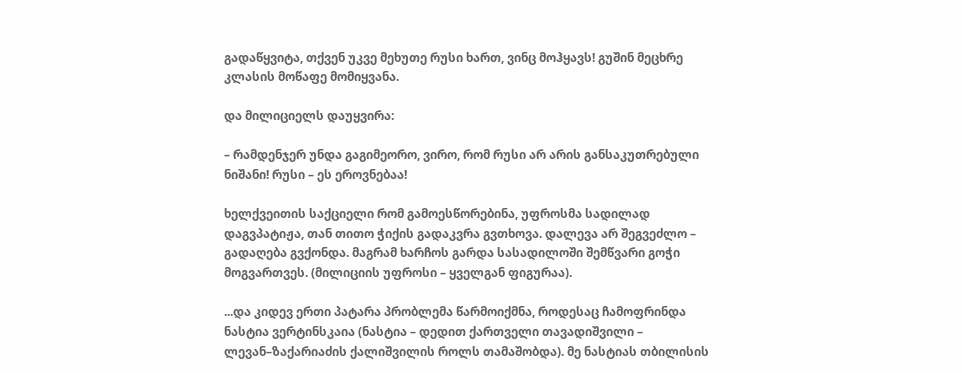გადაწყვიტა, თქვენ უკვე მეხუთე რუსი ხართ, ვინც მოჰყავს! გუშინ მეცხრე კლასის მოწაფე მომიყვანა.

და მილიციელს დაუყვირა:

– რამდენჯერ უნდა გაგიმეორო, ვირო, რომ რუსი არ არის განსაკუთრებული ნიშანი! რუსი – ეს ეროვნებაა!

ხელქვეითის საქციელი რომ გამოესწორებინა, უფროსმა სადილად დაგვპატიჟა, თან თითო ჭიქის გადაკვრა გვთხოვა. დალევა არ შეგვეძლო – გადაღება გვქონდა. მაგრამ ხარჩოს გარდა სასადილოში შემწვარი გოჭი მოგვართვეს. (მილიციის უფროსი – ყველგან ფიგურაა).

...და კიდევ ერთი პატარა პრობლემა წარმოიქმნა, როდესაც ჩამოფრინდა ნასტია ვერტინსკაია (ნასტია – დედით ქართველი თავადიშვილი – ლევან–ზაქარიაძის ქალიშვილის როლს თამაშობდა). მე ნასტიას თბილისის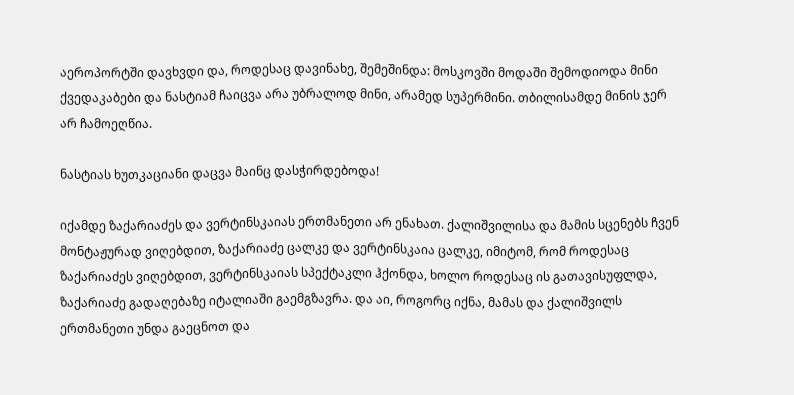აეროპორტში დავხვდი და, როდესაც დავინახე, შემეშინდა: მოსკოვში მოდაში შემოდიოდა მინი ქვედაკაბები და ნასტიამ ჩაიცვა არა უბრალოდ მინი, არამედ სუპერმინი. თბილისამდე მინის ჯერ არ ჩამოეღწია.

ნასტიას ხუთკაციანი დაცვა მაინც დასჭირდებოდა!

იქამდე ზაქარიაძეს და ვერტინსკაიას ერთმანეთი არ ენახათ. ქალიშვილისა და მამის სცენებს ჩვენ მონტაჟურად ვიღებდით, ზაქარიაძე ცალკე და ვერტინსკაია ცალკე, იმიტომ, რომ როდესაც ზაქარიაძეს ვიღებდით, ვერტინსკაიას სპექტაკლი ჰქონდა, ხოლო როდესაც ის გათავისუფლდა, ზაქარიაძე გადაღებაზე იტალიაში გაემგზავრა. და აი, როგორც იქნა, მამას და ქალიშვილს ერთმანეთი უნდა გაეცნოთ და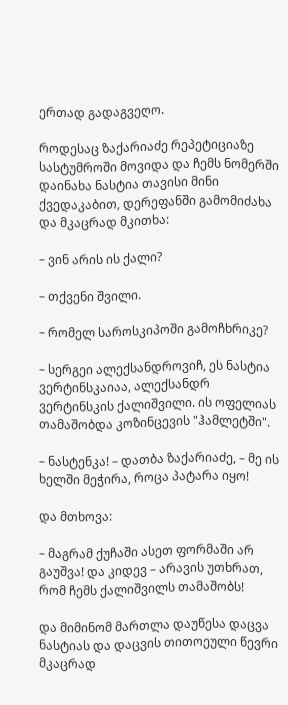ერთად გადაგვეღო.

როდესაც ზაქარიაძე რეპეტიციაზე სასტუმროში მოვიდა და ჩემს ნომერში დაინახა ნასტია თავისი მინი ქვედაკაბით, დერეფანში გამომიძახა და მკაცრად მკითხა:

– ვინ არის ის ქალი?

– თქვენი შვილი.

– რომელ საროსკიპოში გამოჩხრიკე?

– სერგეი ალექსანდროვიჩ, ეს ნასტია ვერტინსკაიაა, ალექსანდრ ვერტინსკის ქალიშვილი. ის ოფელიას თამაშობდა კოზინცევის "ჰამლეტში".

– ნასტენკა! – დათბა ზაქარიაძე, – მე ის ხელში მეჭირა, როცა პატარა იყო!

და მთხოვა:

– მაგრამ ქუჩაში ასეთ ფორმაში არ გაუშვა! და კიდევ – არავის უთხრათ, რომ ჩემს ქალიშვილს თამაშობს!

და მიმინომ მართლა დაუწესა დაცვა ნასტიას და დაცვის თითოეული წევრი მკაცრად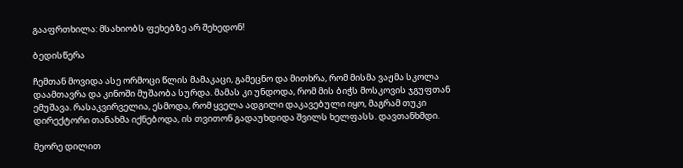გააფრთხილა: მსახიობს ფეხებზე არ შეხედონ!

ბედისწერა

ჩემთან მოვიდა ასე ორმოცი წლის მამაკაცი, გამეცნო და მითხრა, რომ მისმა ვაჟმა სკოლა დაამთავრა და კინოში მუშაობა სურდა. მამას კი უნდოდა, რომ მის ბიჭს მოსკოვის ჯგუფთან ემუშავა. რასაკვირველია, ესმოდა, რომ ყველა ადგილი დაკავებული იყო, მაგრამ თუკი დირექტორი თანახმა იქნებოდა, ის თვითონ გადაუხდიდა შვილს ხელფასს. დავთანხმდი.

მეორე დილით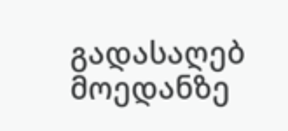გადასაღებ მოედანზე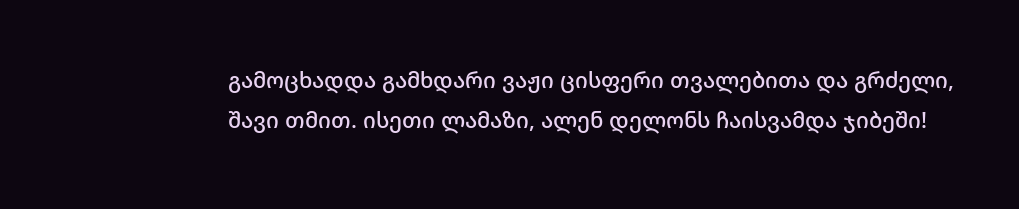გამოცხადდა გამხდარი ვაჟი ცისფერი თვალებითა და გრძელი, შავი თმით. ისეთი ლამაზი, ალენ დელონს ჩაისვამდა ჯიბეში!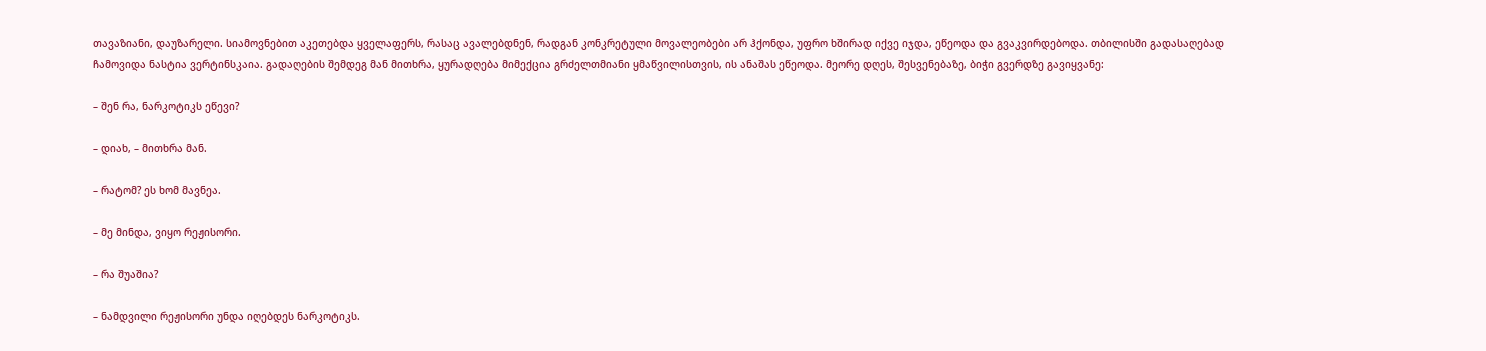თავაზიანი, დაუზარელი. სიამოვნებით აკეთებდა ყველაფერს, რასაც ავალებდნენ, რადგან კონკრეტული მოვალეობები არ ჰქონდა, უფრო ხშირად იქვე იჯდა, ეწეოდა და გვაკვირდებოდა. თბილისში გადასაღებად ჩამოვიდა ნასტია ვერტინსკაია. გადაღების შემდეგ მან მითხრა, ყურადღება მიმექცია გრძელთმიანი ყმაწვილისთვის, ის ანაშას ეწეოდა. მეორე დღეს, შესვენებაზე, ბიჭი გვერდზე გავიყვანე:

– შენ რა, ნარკოტიკს ეწევი?

– დიახ, – მითხრა მან.

– რატომ? ეს ხომ მავნეა.

– მე მინდა, ვიყო რეჟისორი.

– რა შუაშია?

– ნამდვილი რეჟისორი უნდა იღებდეს ნარკოტიკს.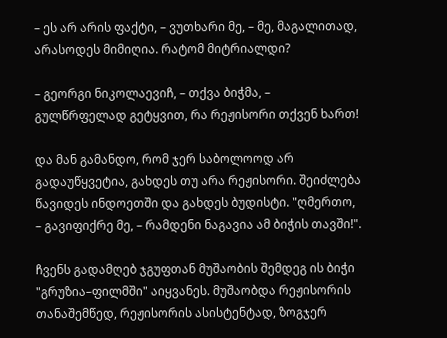– ეს არ არის ფაქტი, – ვუთხარი მე, – მე, მაგალითად, არასოდეს მიმიღია. რატომ მიტრიალდი?

– გეორგი ნიკოლაევიჩ, – თქვა ბიჭმა, – გულწრფელად გეტყვით, რა რეჟისორი თქვენ ხართ!

და მან გამანდო, რომ ჯერ საბოლოოდ არ გადაუწყვეტია, გახდეს თუ არა რეჟისორი. შეიძლება წავიდეს ინდოეთში და გახდეს ბუდისტი. "ღმერთო, – გავიფიქრე მე, – რამდენი ნაგავია ამ ბიჭის თავში!".

ჩვენს გადამღებ ჯგუფთან მუშაობის შემდეგ ის ბიჭი "გრუზია–ფილმში" აიყვანეს. მუშაობდა რეჟისორის თანაშემწედ, რეჟისორის ასისტენტად, ზოგჯერ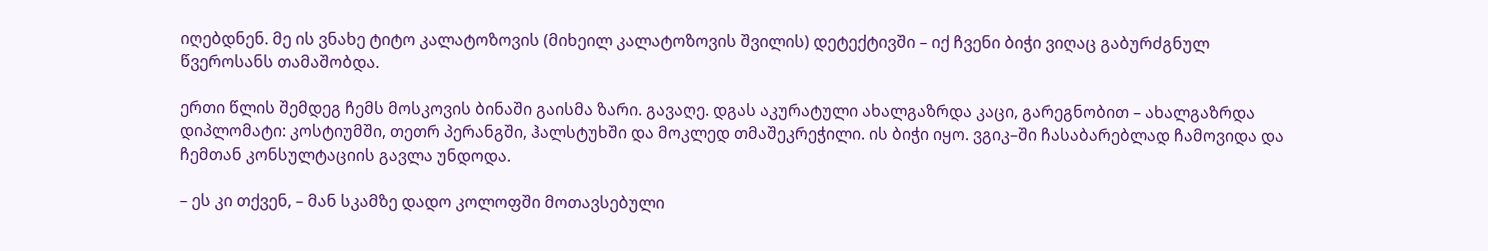იღებდნენ. მე ის ვნახე ტიტო კალატოზოვის (მიხეილ კალატოზოვის შვილის) დეტექტივში – იქ ჩვენი ბიჭი ვიღაც გაბურძგნულ წვეროსანს თამაშობდა.

ერთი წლის შემდეგ ჩემს მოსკოვის ბინაში გაისმა ზარი. გავაღე. დგას აკურატული ახალგაზრდა კაცი, გარეგნობით – ახალგაზრდა დიპლომატი: კოსტიუმში, თეთრ პერანგში, ჰალსტუხში და მოკლედ თმაშეკრეჭილი. ის ბიჭი იყო. ვგიკ–ში ჩასაბარებლად ჩამოვიდა და ჩემთან კონსულტაციის გავლა უნდოდა.

– ეს კი თქვენ, – მან სკამზე დადო კოლოფში მოთავსებული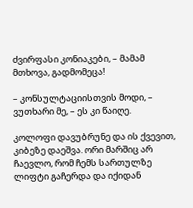ძვირფასი კონიაკები, – მამამ მთხოვა, გადმომეცა!

– კონსულტაციისთვის მოდი, – ვუთხარი მე, – ეს კი წაიღე.

კოლოფი დავუბრუნე და ის ქვევით, კიბეზე დაეშვა. ორი მარშიც არ ჩაევლო, რომ ჩემს სართულზე ლიფტი გაჩერდა და იქიდან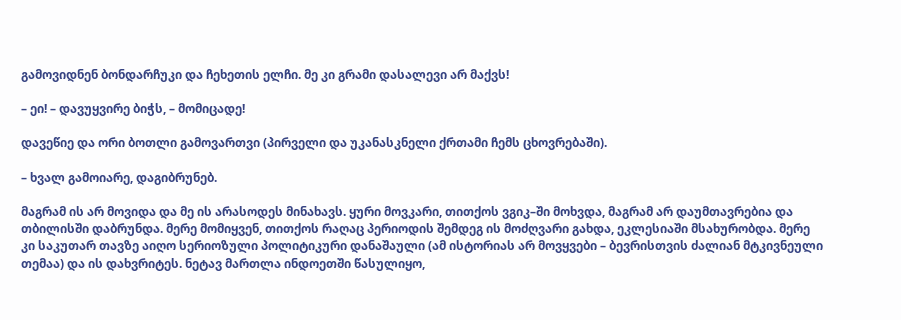გამოვიდნენ ბონდარჩუკი და ჩეხეთის ელჩი. მე კი გრამი დასალევი არ მაქვს!

– ეი! – დავუყვირე ბიჭს, – მომიცადე!

დავეწიე და ორი ბოთლი გამოვართვი (პირველი და უკანასკნელი ქრთამი ჩემს ცხოვრებაში).

– ხვალ გამოიარე, დაგიბრუნებ.

მაგრამ ის არ მოვიდა და მე ის არასოდეს მინახავს. ყური მოვკარი, თითქოს ვგიკ–ში მოხვდა, მაგრამ არ დაუმთავრებია და თბილისში დაბრუნდა. მერე მომიყვენ, თითქოს რაღაც პერიოდის შემდეგ ის მოძღვარი გახდა, ეკლესიაში მსახურობდა. მერე კი საკუთარ თავზე აიღო სერიოზული პოლიტიკური დანაშაული (ამ ისტორიას არ მოვყვები – ბევრისთვის ძალიან მტკივნეული თემაა) და ის დახვრიტეს. ნეტავ მართლა ინდოეთში წასულიყო,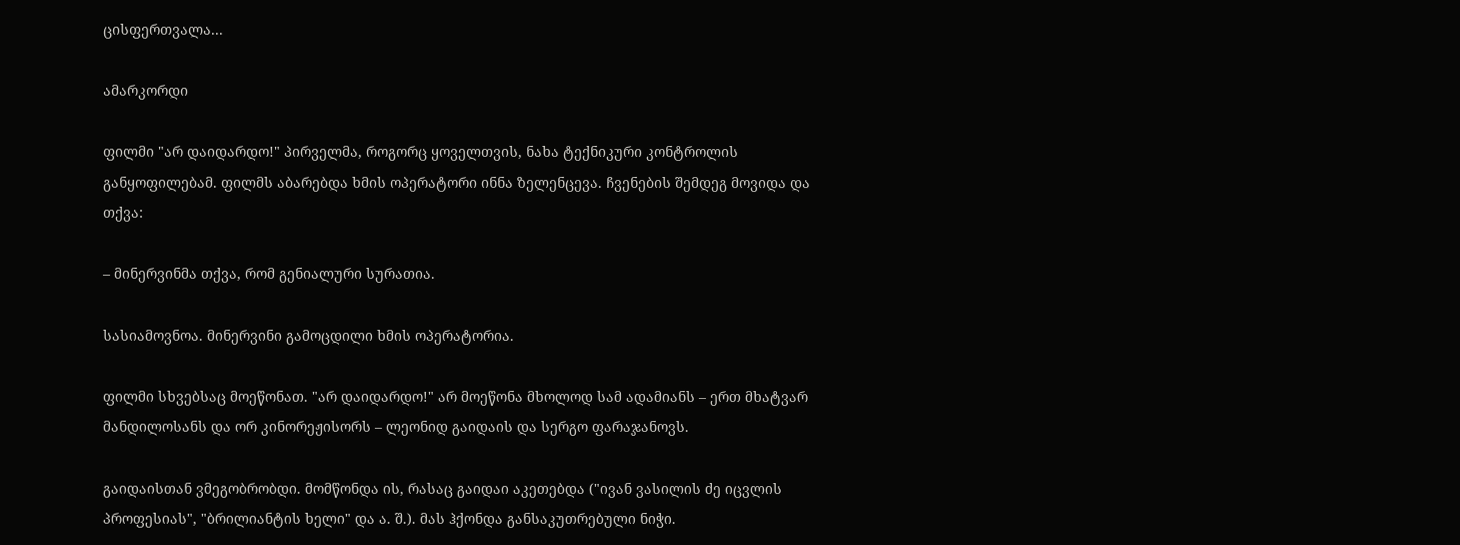ცისფერთვალა...

ამარკორდი

ფილმი "არ დაიდარდო!" პირველმა, როგორც ყოველთვის, ნახა ტექნიკური კონტროლის განყოფილებამ. ფილმს აბარებდა ხმის ოპერატორი ინნა ზელენცევა. ჩვენების შემდეგ მოვიდა და თქვა:

– მინერვინმა თქვა, რომ გენიალური სურათია.

სასიამოვნოა. მინერვინი გამოცდილი ხმის ოპერატორია.

ფილმი სხვებსაც მოეწონათ. "არ დაიდარდო!" არ მოეწონა მხოლოდ სამ ადამიანს – ერთ მხატვარ მანდილოსანს და ორ კინორეჟისორს – ლეონიდ გაიდაის და სერგო ფარაჯანოვს.

გაიდაისთან ვმეგობრობდი. მომწონდა ის, რასაც გაიდაი აკეთებდა ("ივან ვასილის ძე იცვლის პროფესიას", "ბრილიანტის ხელი" და ა. შ.). მას ჰქონდა განსაკუთრებული ნიჭი.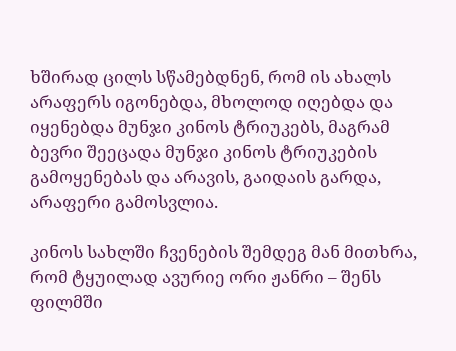ხშირად ცილს სწამებდნენ, რომ ის ახალს არაფერს იგონებდა, მხოლოდ იღებდა და იყენებდა მუნჯი კინოს ტრიუკებს, მაგრამ ბევრი შეეცადა მუნჯი კინოს ტრიუკების გამოყენებას და არავის, გაიდაის გარდა, არაფერი გამოსვლია.

კინოს სახლში ჩვენების შემდეგ მან მითხრა, რომ ტყუილად ავურიე ორი ჟანრი – შენს ფილმში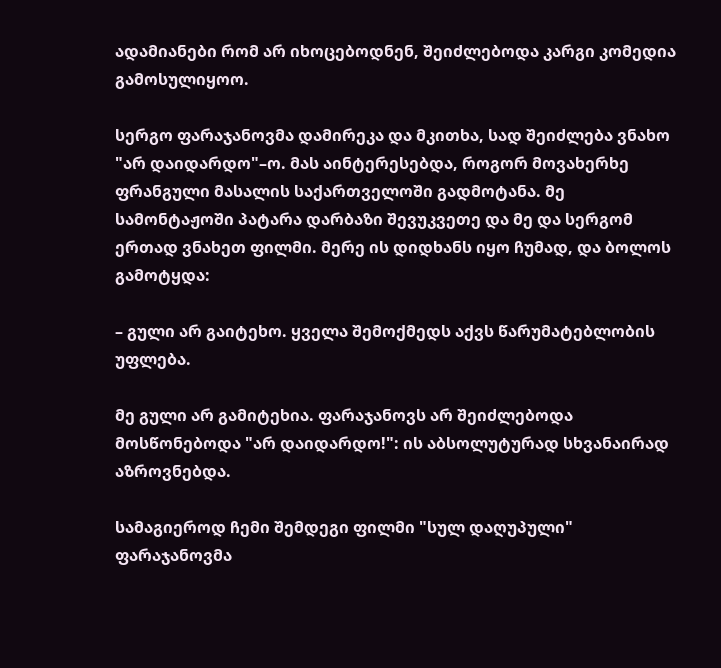ადამიანები რომ არ იხოცებოდნენ, შეიძლებოდა კარგი კომედია გამოსულიყოო.

სერგო ფარაჯანოვმა დამირეკა და მკითხა, სად შეიძლება ვნახო "არ დაიდარდო"–ო. მას აინტერესებდა, როგორ მოვახერხე ფრანგული მასალის საქართველოში გადმოტანა. მე სამონტაჟოში პატარა დარბაზი შევუკვეთე და მე და სერგომ ერთად ვნახეთ ფილმი. მერე ის დიდხანს იყო ჩუმად, და ბოლოს გამოტყდა:

– გული არ გაიტეხო. ყველა შემოქმედს აქვს წარუმატებლობის უფლება.

მე გული არ გამიტეხია. ფარაჯანოვს არ შეიძლებოდა მოსწონებოდა "არ დაიდარდო!": ის აბსოლუტურად სხვანაირად აზროვნებდა.

სამაგიეროდ ჩემი შემდეგი ფილმი "სულ დაღუპული" ფარაჯანოვმა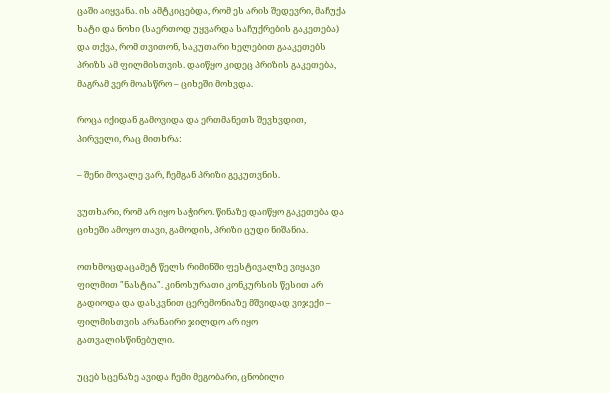ცაში აიყვანა. ის ამტკიცებდა, რომ ეს არის შედევრი, მაჩუქა ხატი და ნოხი (საერთოდ უყვარდა საჩუქრების გაკეთება) და თქვა, რომ თვითონ, საკუთარი ხელებით გააკეთებს პრიზს ამ ფილმისთვის. დაიწყო კიდეც პრიზის გაკეთება, მაგრამ ვერ მოასწრო – ციხეში მოხვდა.

როცა იქიდან გამოვიდა და ერთმანეთს შევხვდით, პირველი, რაც მითხრა:

– შენი მოვალე ვარ, ჩემგან პრიზი გეკუთვნის.

ვუთხარი, რომ არ იყო საჭირო. წინაზე დაიწყო გაკეთება და ციხეში ამოყო თავი, გამოდის, პრიზი ცუდი ნიშანია.

ოთხმოცდაცამეტ წელს რიმინში ფესტივალზე ვიყავი ფილმით "ნასტია". კინოსურათი კონკურსის წესით არ გადიოდა და დასკვნით ცერემონიაზე მშვიდად ვიჯექი – ფილმისთვის არანაირი ჯილდო არ იყო გათვალისწინებული.

უცებ სცენაზე ავიდა ჩემი მეგობარი, ცნობილი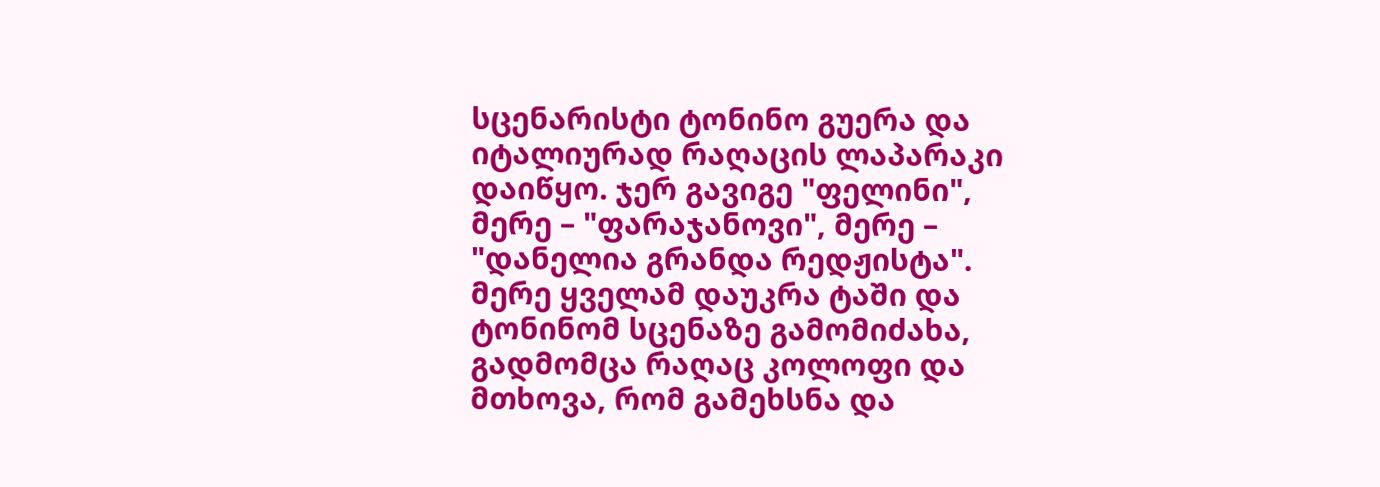სცენარისტი ტონინო გუერა და იტალიურად რაღაცის ლაპარაკი დაიწყო. ჯერ გავიგე "ფელინი", მერე – "ფარაჯანოვი", მერე – "დანელია გრანდა რედჟისტა". მერე ყველამ დაუკრა ტაში და ტონინომ სცენაზე გამომიძახა, გადმომცა რაღაც კოლოფი და მთხოვა, რომ გამეხსნა და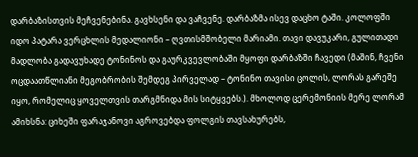დარბაზისთვის მეჩვენებინა. გავხსენი და ვაჩვენე. დარბაზმა ისევ დაცხო ტაში. კოლოფში იდო პატარა ვერცხლის მედალიონი – ღვთისმშობელი მარიამი. თავი დავუკარი, გულითადი მადლობა გადავუხადე ტონინოს და გაურკვევლობაში მყოფი დარბაზში ჩავედი (მაშინ, ჩვენი ოცდაათწლიანი მეგობრობის შემდეგ პირველად – ტონინო თავისი ცოლის, ლორას გარეშე იყო, რომელიც ყოველთვის თარგმნიდა მის სიტყვებს.). მხოლოდ ცერემონიის მერე ლორამ ამიხსნა: ციხეში ფარაჯანოვი აგროვებდა ფოლგის თავსახურებს,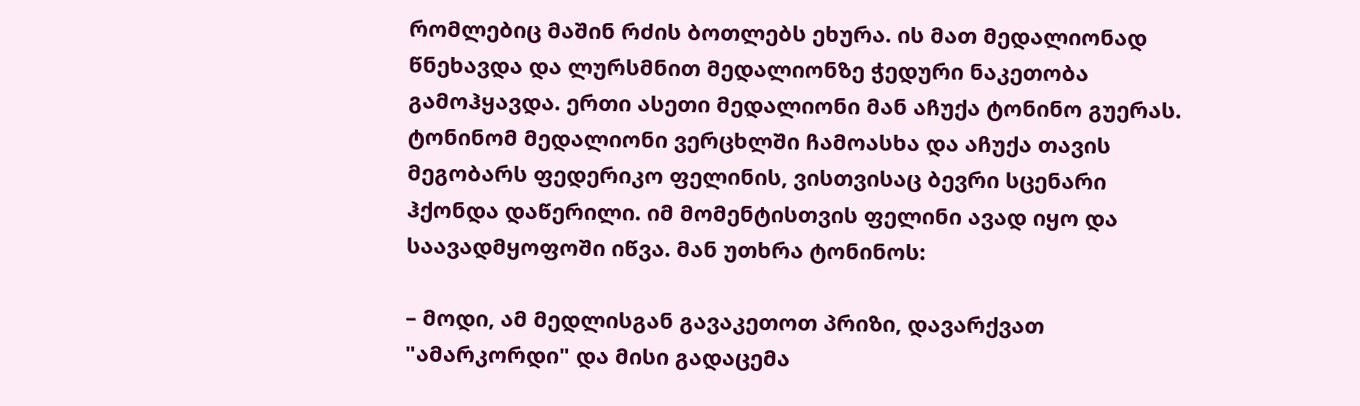რომლებიც მაშინ რძის ბოთლებს ეხურა. ის მათ მედალიონად წნეხავდა და ლურსმნით მედალიონზე ჭედური ნაკეთობა გამოჰყავდა. ერთი ასეთი მედალიონი მან აჩუქა ტონინო გუერას. ტონინომ მედალიონი ვერცხლში ჩამოასხა და აჩუქა თავის მეგობარს ფედერიკო ფელინის, ვისთვისაც ბევრი სცენარი ჰქონდა დაწერილი. იმ მომენტისთვის ფელინი ავად იყო და საავადმყოფოში იწვა. მან უთხრა ტონინოს:

– მოდი, ამ მედლისგან გავაკეთოთ პრიზი, დავარქვათ "ამარკორდი" და მისი გადაცემა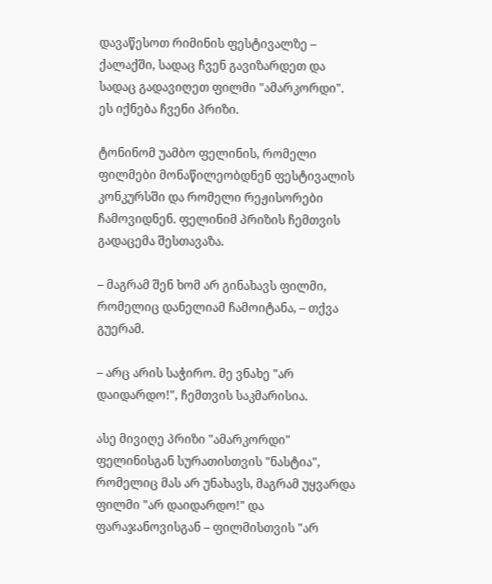დავაწესოთ რიმინის ფესტივალზე – ქალაქში, სადაც ჩვენ გავიზარდეთ და სადაც გადავიღეთ ფილმი "ამარკორდი". ეს იქნება ჩვენი პრიზი.

ტონინომ უამბო ფელინის, რომელი ფილმები მონაწილეობდნენ ფესტივალის კონკურსში და რომელი რეჟისორები ჩამოვიდნენ. ფელინიმ პრიზის ჩემთვის გადაცემა შესთავაზა.

– მაგრამ შენ ხომ არ გინახავს ფილმი, რომელიც დანელიამ ჩამოიტანა, – თქვა გუერამ.

– არც არის საჭირო. მე ვნახე "არ დაიდარდო!", ჩემთვის საკმარისია.

ასე მივიღე პრიზი "ამარკორდი" ფელინისგან სურათისთვის "ნასტია", რომელიც მას არ უნახავს, მაგრამ უყვარდა ფილმი "არ დაიდარდო!" და ფარაჯანოვისგან – ფილმისთვის "არ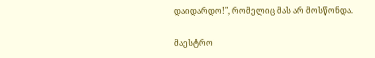დაიდარდო!", რომელიც მას არ მოსწონდა.

მაესტრო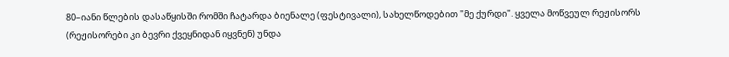80–იანი წლების დასაწყისში რომში ჩატარდა ბიენალე (ფესტივალი), სახელწოდებით "მე ქურდი". ყველა მოწვეულ რეჟისორს (რეჟისორები კი ბევრი ქვეყნიდან იყვნენ) უნდა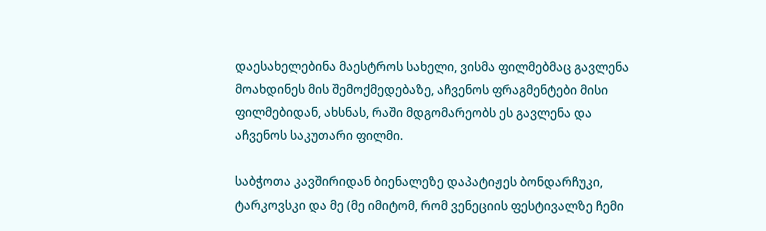დაესახელებინა მაესტროს სახელი, ვისმა ფილმებმაც გავლენა მოახდინეს მის შემოქმედებაზე, აჩვენოს ფრაგმენტები მისი ფილმებიდან, ახსნას, რაში მდგომარეობს ეს გავლენა და აჩვენოს საკუთარი ფილმი.

საბჭოთა კავშირიდან ბიენალეზე დაპატიჟეს ბონდარჩუკი, ტარკოვსკი და მე (მე იმიტომ, რომ ვენეციის ფესტივალზე ჩემი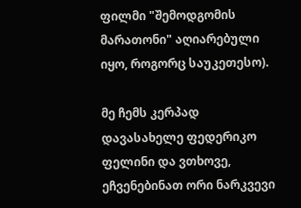ფილმი "შემოდგომის მარათონი" აღიარებული იყო, როგორც საუკეთესო).

მე ჩემს კერპად დავასახელე ფედერიკო ფელინი და ვთხოვე, ეჩვენებინათ ორი ნარკვევი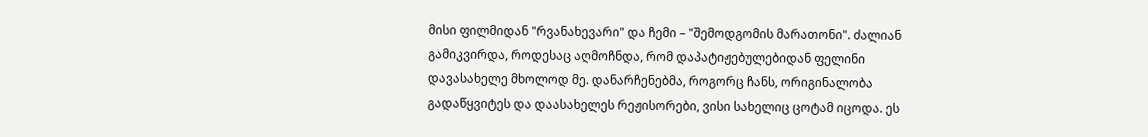მისი ფილმიდან "რვანახევარი" და ჩემი – "შემოდგომის მარათონი". ძალიან გამიკვირდა, როდესაც აღმოჩნდა, რომ დაპატიჟებულებიდან ფელინი დავასახელე მხოლოდ მე. დანარჩენებმა, როგორც ჩანს, ორიგინალობა გადაწყვიტეს და დაასახელეს რეჟისორები, ვისი სახელიც ცოტამ იცოდა. ეს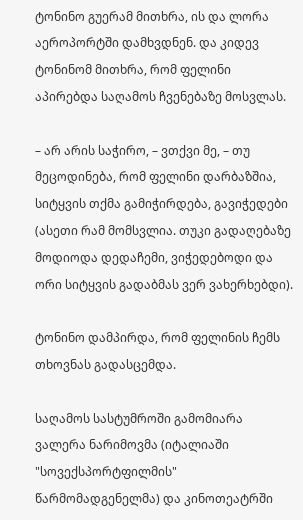ტონინო გუერამ მითხრა, ის და ლორა აეროპორტში დამხვდნენ. და კიდევ ტონინომ მითხრა, რომ ფელინი აპირებდა საღამოს ჩვენებაზე მოსვლას.

– არ არის საჭირო, – ვთქვი მე, – თუ მეცოდინება, რომ ფელინი დარბაზშია, სიტყვის თქმა გამიჭირდება, გავიჭედები (ასეთი რამ მომსვლია. თუკი გადაღებაზე მოდიოდა დედაჩემი, ვიჭედებოდი და ორი სიტყვის გადაბმას ვერ ვახერხებდი).

ტონინო დამპირდა, რომ ფელინის ჩემს თხოვნას გადასცემდა.

საღამოს სასტუმროში გამომიარა ვალერა ნარიმოვმა (იტალიაში "სოვექსპორტფილმის" წარმომადგენელმა) და კინოთეატრში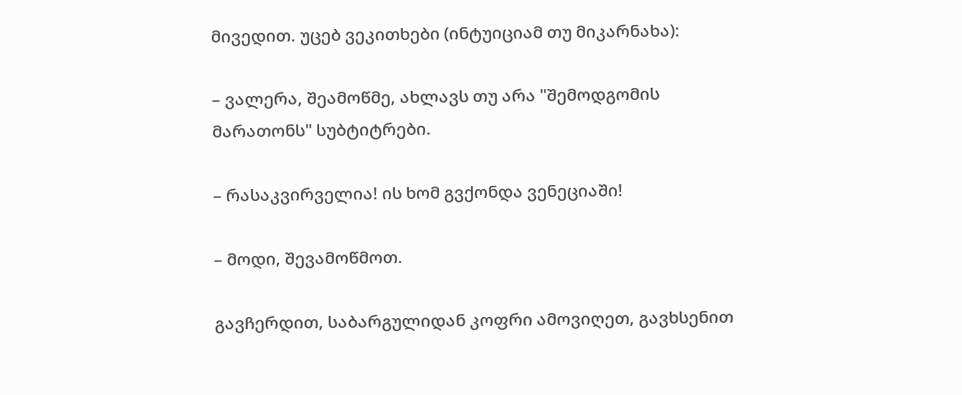მივედით. უცებ ვეკითხები (ინტუიციამ თუ მიკარნახა):

– ვალერა, შეამოწმე, ახლავს თუ არა "შემოდგომის მარათონს" სუბტიტრები.

– რასაკვირველია! ის ხომ გვქონდა ვენეციაში!

– მოდი, შევამოწმოთ.

გავჩერდით, საბარგულიდან კოფრი ამოვიღეთ, გავხსენით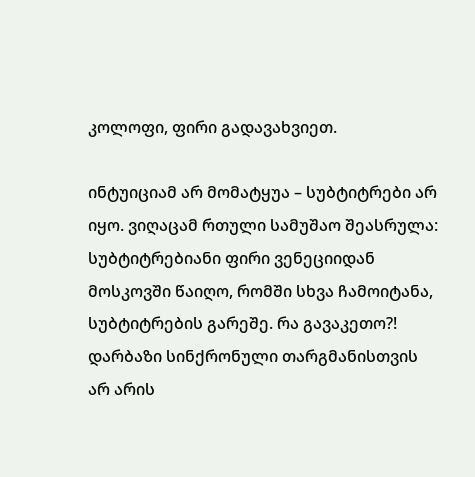კოლოფი, ფირი გადავახვიეთ.

ინტუიციამ არ მომატყუა – სუბტიტრები არ იყო. ვიღაცამ რთული სამუშაო შეასრულა: სუბტიტრებიანი ფირი ვენეციიდან მოსკოვში წაიღო, რომში სხვა ჩამოიტანა, სუბტიტრების გარეშე. რა გავაკეთო?! დარბაზი სინქრონული თარგმანისთვის არ არის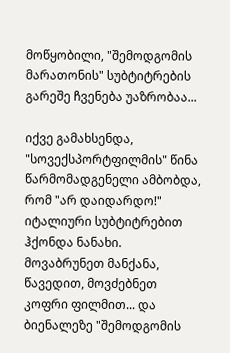მოწყობილი, "შემოდგომის მარათონის" სუბტიტრების გარეშე ჩვენება უაზრობაა...

იქვე გამახსენდა, "სოვექსპორტფილმის" წინა წარმომადგენელი ამბობდა, რომ "არ დაიდარდო!" იტალიური სუბტიტრებით ჰქონდა ნანახი. მოვაბრუნეთ მანქანა, წავედით, მოვძებნეთ კოფრი ფილმით... და ბიენალეზე "შემოდგომის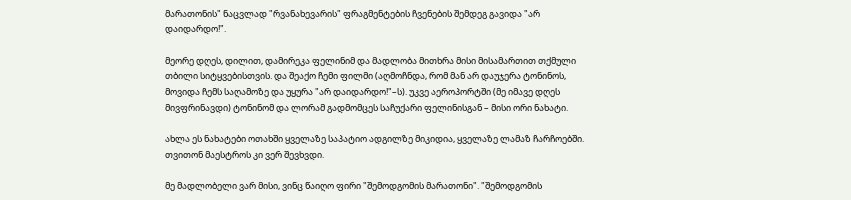მარათონის" ნაცვლად "რვანახევარის" ფრაგმენტების ჩვენების შემდეგ გავიდა "არ დაიდარდო!".

მეორე დღეს, დილით, დამირეკა ფელინიმ და მადლობა მითხრა მისი მისამართით თქმული თბილი სიტყვებისთვის. და შეაქო ჩემი ფილმი (აღმოჩნდა, რომ მან არ დაუჯერა ტონინოს, მოვიდა ჩემს საღამოზე და უყურა "არ დაიდარდო!"–ს). უკვე აეროპორტში (მე იმავე დღეს მივფრინავდი) ტონინომ და ლორამ გადმომცეს საჩუქარი ფელინისგან – მისი ორი ნახატი.

ახლა ეს ნახატები ოთახში ყველაზე საპატიო ადგილზე მიკიდია, ყველაზე ლამაზ ჩარჩოებში. თვითონ მაესტროს კი ვერ შევხვდი.

მე მადლობელი ვარ მისი, ვინც წაიღო ფირი "შემოდგომის მარათონი". "შემოდგომის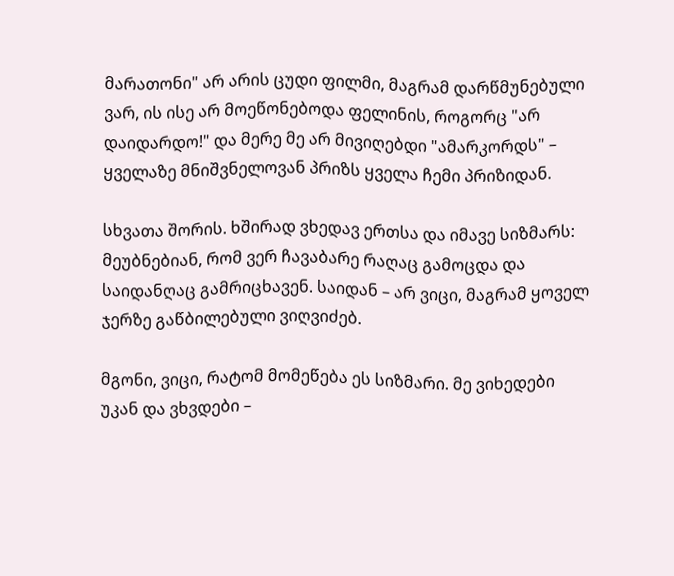მარათონი" არ არის ცუდი ფილმი, მაგრამ დარწმუნებული ვარ, ის ისე არ მოეწონებოდა ფელინის, როგორც "არ დაიდარდო!" და მერე მე არ მივიღებდი "ამარკორდს" – ყველაზე მნიშვნელოვან პრიზს ყველა ჩემი პრიზიდან.

სხვათა შორის. ხშირად ვხედავ ერთსა და იმავე სიზმარს: მეუბნებიან, რომ ვერ ჩავაბარე რაღაც გამოცდა და საიდანღაც გამრიცხავენ. საიდან – არ ვიცი, მაგრამ ყოველ ჯერზე გაწბილებული ვიღვიძებ.

მგონი, ვიცი, რატომ მომეწება ეს სიზმარი. მე ვიხედები უკან და ვხვდები –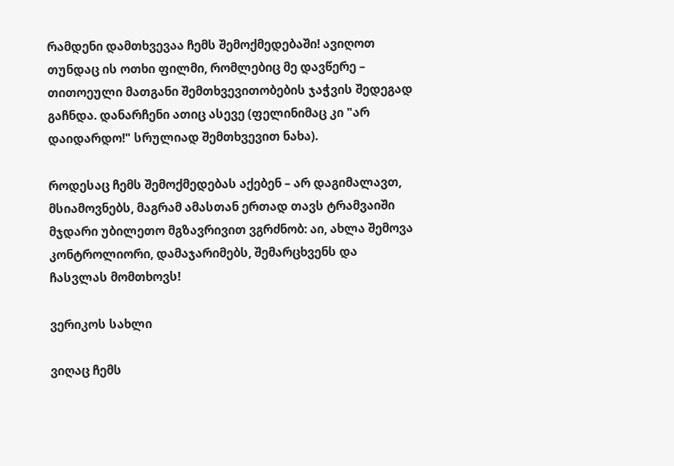რამდენი დამთხვევაა ჩემს შემოქმედებაში! ავიღოთ თუნდაც ის ოთხი ფილმი, რომლებიც მე დავწერე – თითოეული მათგანი შემთხვევითობების ჯაჭვის შედეგად გაჩნდა. დანარჩენი ათიც ასევე (ფელინიმაც კი "არ დაიდარდო!" სრულიად შემთხვევით ნახა).

როდესაც ჩემს შემოქმედებას აქებენ – არ დაგიმალავთ, მსიამოვნებს, მაგრამ ამასთან ერთად თავს ტრამვაიში მჯდარი უბილეთო მგზავრივით ვგრძნობ: აი, ახლა შემოვა კონტროლიორი, დამაჯარიმებს, შემარცხვენს და ჩასვლას მომთხოვს!

ვერიკოს სახლი

ვიღაც ჩემს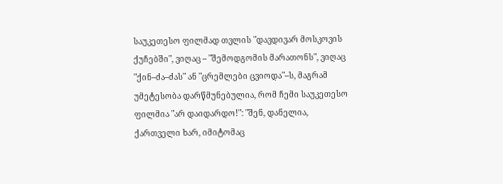საუკეთესო ფილმად თვლის "დავდივარ მოსკოვის ქუჩებში", ვიღაც – "შემოდგომის მარათონს", ვიღაც "ქინ–ძა–ძას" ან "ცრემლები ცვიოდა"–ს, მაგრამ უმეტესობა დარწმუნებულია, რომ ჩემი საუკეთესო ფილმია "არ დაიდარდო!": "შენ, დანელია, ქართველი ხარ, იმიტომაც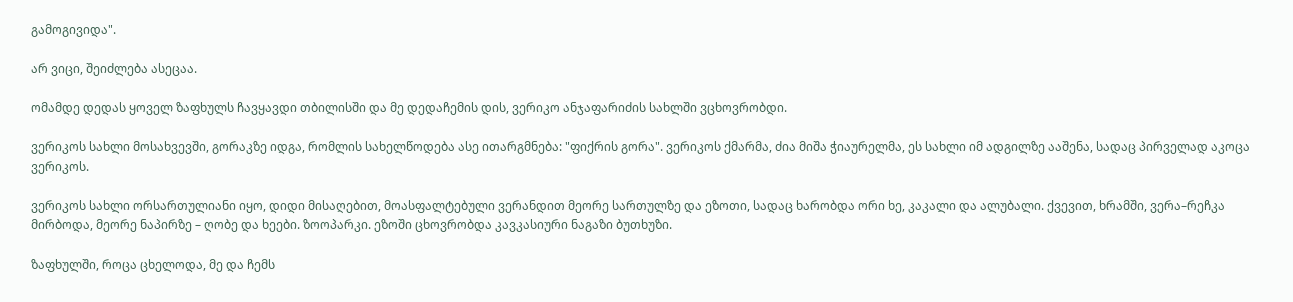გამოგივიდა".

არ ვიცი, შეიძლება ასეცაა.

ომამდე დედას ყოველ ზაფხულს ჩავყავდი თბილისში და მე დედაჩემის დის, ვერიკო ანჯაფარიძის სახლში ვცხოვრობდი.

ვერიკოს სახლი მოსახვევში, გორაკზე იდგა, რომლის სახელწოდება ასე ითარგმნება: "ფიქრის გორა". ვერიკოს ქმარმა, ძია მიშა ჭიაურელმა, ეს სახლი იმ ადგილზე ააშენა, სადაც პირველად აკოცა ვერიკოს.

ვერიკოს სახლი ორსართულიანი იყო, დიდი მისაღებით, მოასფალტებული ვერანდით მეორე სართულზე და ეზოთი, სადაც ხარობდა ორი ხე, კაკალი და ალუბალი. ქვევით, ხრამში, ვერა–რეჩკა მირბოდა, მეორე ნაპირზე – ღობე და ხეები. ზოოპარკი. ეზოში ცხოვრობდა კავკასიური ნაგაზი ბუთხუზი.

ზაფხულში, როცა ცხელოდა, მე და ჩემს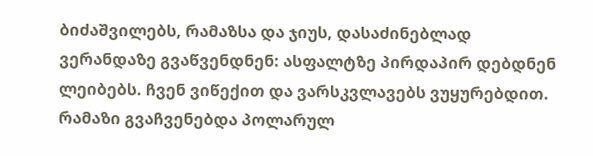ბიძაშვილებს, რამაზსა და ჯიუს, დასაძინებლად ვერანდაზე გვაწვენდნენ: ასფალტზე პირდაპირ დებდნენ ლეიბებს. ჩვენ ვიწექით და ვარსკვლავებს ვუყურებდით. რამაზი გვაჩვენებდა პოლარულ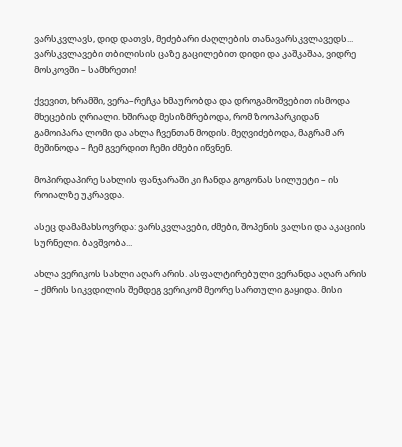ვარსკვლავს, დიდ დათვს, მეძებარი ძაღლების თანავარსკვლავედს... ვარსკვლავები თბილისის ცაზე გაცილებით დიდი და კაშკაშაა, ვიდრე მოსკოვში – სამხრეთი!

ქვევით, ხრამში, ვერა–რეჩკა ხმაურობდა და დროგამოშვებით ისმოდა მხეცების ღრიალი. ხშირად მესიზმრებოდა, რომ ზოოპარკიდან გამოიპარა ლომი და ახლა ჩვენთან მოდის. მეღვიძებოდა, მაგრამ არ მეშინოდა – ჩემ გვერდით ჩემი ძმები იწვნენ.

მოპირდაპირე სახლის ფანჯარაში კი ჩანდა გოგონას სილუეტი – ის როიალზე უკრავდა.

ასეც დამამახსოვრდა: ვარსკვლავები, ძმები, შოპენის ვალსი და აკაციის სურნელი. ბავშვობა...

ახლა ვერიკოს სახლი აღარ არის. ასფალტირებული ვერანდა აღარ არის – ქმრის სიკვდილის შემდეგ ვერიკომ მეორე სართული გაყიდა. მისი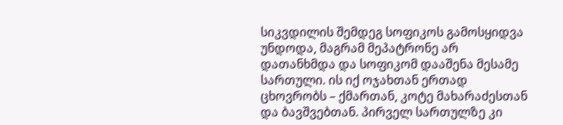სიკვდილის შემდეგ სოფიკოს გამოსყიდვა უნდოდა, მაგრამ მეპატრონე არ დათანხმდა და სოფიკომ დააშენა მესამე სართული. ის იქ ოჯახთან ერთად ცხოვრობს – ქმართან, კოტე მახარაძესთან და ბავშვებთან. პირველ სართულზე კი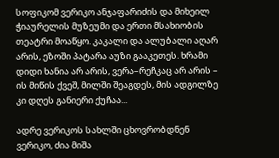სოფიკომ ვერიკო ანჯაფარიძის და მიხეილ ჭიაურელის მუზეუმი და ერთი მსახიობის თეატრი მოაწყო. კაკალი და ალუბალი აღარ არის, ეზოში პატარა აუზი გააკეთეს. ხრამი დიდი ხანია არ არის, ვერა–რეჩკაც არ არის – ის მიწის ქვეშ, მილში შეაგდეს, მის ადგილზე კი დღეს განიერი ქუჩაა...

ადრე ვერიკოს სახლში ცხოვრობდნენ ვერიკო, ძია მიშა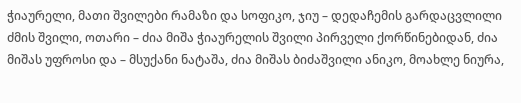ჭიაურელი, მათი შვილები რამაზი და სოფიკო, ჯიუ – დედაჩემის გარდაცვლილი ძმის შვილი, ოთარი – ძია მიშა ჭიაურელის შვილი პირველი ქორწინებიდან, ძია მიშას უფროსი და – მსუქანი ნატაშა, ძია მიშას ბიძაშვილი ანიკო, მოახლე ნიურა,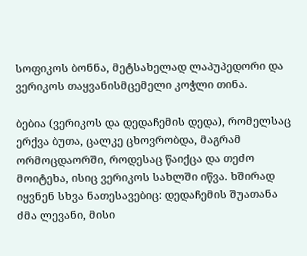სოფიკოს ბონნა, მეტსახელად ლაპუპედორი და ვერიკოს თაყვანისმცემელი კოჭლი თინა.

ბებია (ვერიკოს და დედაჩემის დედა), რომელსაც ერქვა ბუთა, ცალკე ცხოვრობდა, მაგრამ ორმოცდაორში, როდესაც წაიქცა და თეძო მოიტეხა, ისიც ვერიკოს სახლში იწვა. ხშირად იყვნენ სხვა ნათესავებიც: დედაჩემის შუათანა ძმა ლევანი, მისი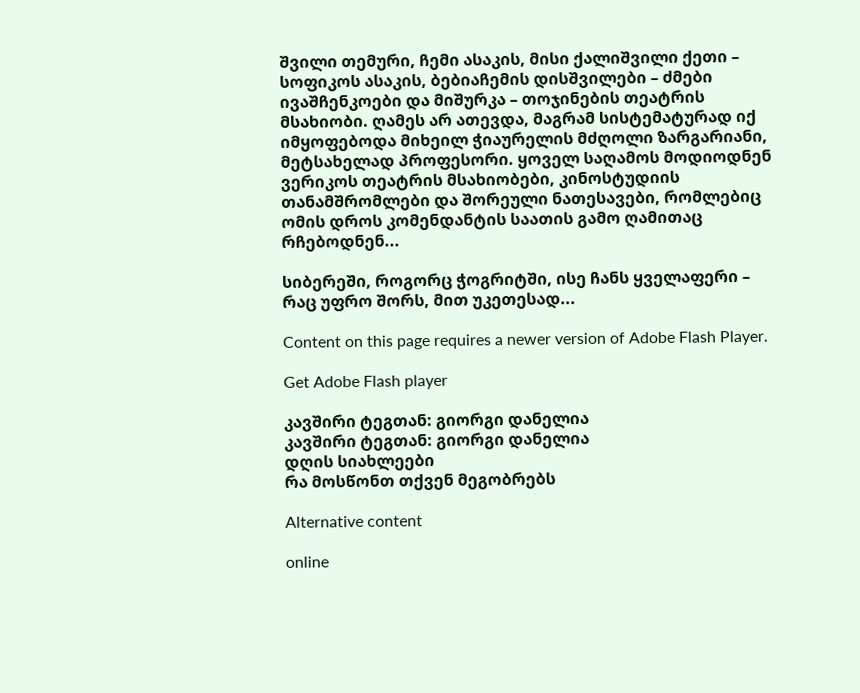შვილი თემური, ჩემი ასაკის, მისი ქალიშვილი ქეთი – სოფიკოს ასაკის, ბებიაჩემის დისშვილები – ძმები ივაშჩენკოები და მიშურკა – თოჯინების თეატრის მსახიობი. ღამეს არ ათევდა, მაგრამ სისტემატურად იქ იმყოფებოდა მიხეილ ჭიაურელის მძღოლი ზარგარიანი, მეტსახელად პროფესორი. ყოველ საღამოს მოდიოდნენ ვერიკოს თეატრის მსახიობები, კინოსტუდიის თანამშრომლები და შორეული ნათესავები, რომლებიც ომის დროს კომენდანტის საათის გამო ღამითაც რჩებოდნენ...

სიბერეში, როგორც ჭოგრიტში, ისე ჩანს ყველაფერი – რაც უფრო შორს, მით უკეთესად...

Content on this page requires a newer version of Adobe Flash Player.

Get Adobe Flash player

კავშირი ტეგთან: გიორგი დანელია
კავშირი ტეგთან: გიორგი დანელია
დღის სიახლეები
რა მოსწონთ თქვენ მეგობრებს

Alternative content

online